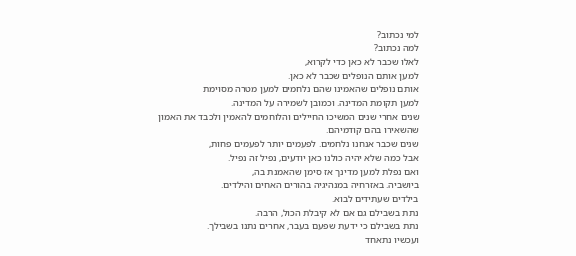למי נכתוב?
למה נכתוב?
לאלו שכבר לא כאן כדי לקרוא,
למען אותם הנופלים שכבר לא כאן.
אותם נופלים שהאמינו שהם נלחמים למען מטרה מסוימת
למען תקומת המדינה. וכמובן לשמירה על המדינה.
שנים אחרי שנים המשיכו החיילים והלוחמים להאמין ולכבד את האמון
שהשאירו בהם קודמיהם.
שנים שכבר אנחנו נלחמים. לפעמים יותר לפעמים פחות,
אבל כמה שלא יהיה כולנו כאן יודעים, נפיל זה נפיל.
ואם נפלת למען מדינך אז סימן שהאמנת בה,
ביושביה. באזרחיה במנהיגיה בהורים האחים והילדים.
בילדים שעתידים לבוא.
נתת בשבילם גם אם לא קיבלת הכול, הרבה.
נתת בשבילם כי ידעת שפעם בעבר, אחרים נתנו בשבילך.
ועכשיו נתאחד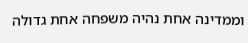וממדינה אחת נהיה משפחה אחת גדולה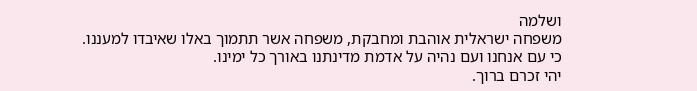ושלמה
משפחה ישראלית אוהבת ומחבקת, משפחה אשר תתמוך באלו שאיבדו למעננו.
כי עם אנחנו ועם נהיה על אדמת מדינתנו באורך כל ימינו.
יהי זכרם ברוך.